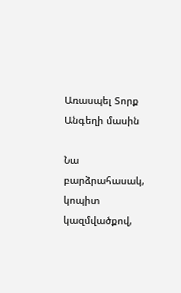Առասպել Տորք Անգեղի մասին

Նա բարձրահասակ, կոպիտ կազմվածքով,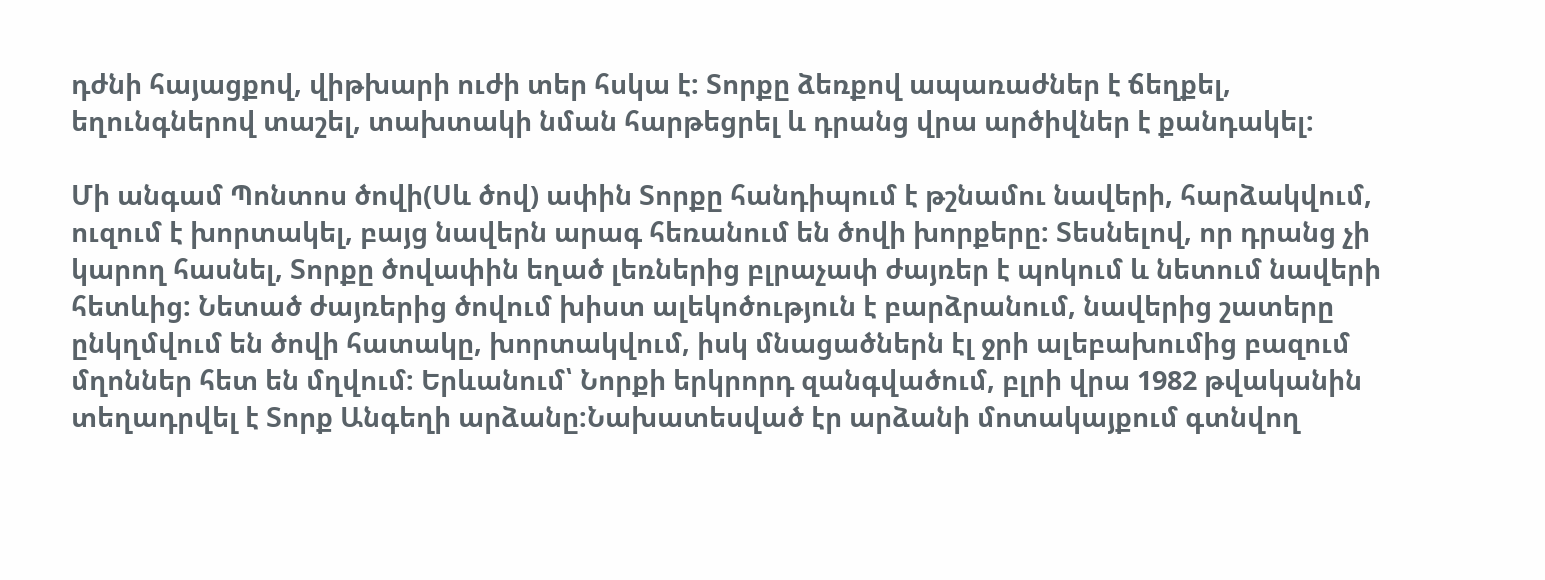դժնի հայացքով, վիթխարի ուժի տեր հսկա է: Տորքը ձեռքով ապառաժներ է ճեղքել, եղունգներով տաշել, տախտակի նման հարթեցրել և դրանց վրա արծիվներ է քանդակել:

Մի անգամ Պոնտոս ծովի(Սև ծով) ափին Տորքը հանդիպում է թշնամու նավերի, հարձակվում, ուզում է խորտակել, բայց նավերն արագ հեռանում են ծովի խորքերը: Տեսնելով, որ դրանց չի կարող հասնել, Տորքը ծովափին եղած լեռներից բլրաչափ ժայռեր է պոկում և նետում նավերի հետևից: Նետած ժայռերից ծովում խիստ ալեկոծություն է բարձրանում, նավերից շատերը ընկղմվում են ծովի հատակը, խորտակվում, իսկ մնացածներն էլ ջրի ալեբախումից բազում մղոններ հետ են մղվում: Երևանում՝ Նորքի երկրորդ զանգվածում, բլրի վրա 1982 թվականին տեղադրվել է Տորք Անգեղի արձանը:Նախատեսված էր արձանի մոտակայքում գտնվող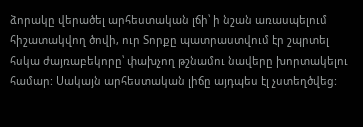ձորակը վերածել արհեստական լճի՝ ի նշան առասպելում հիշատակվող ծովի, ուր Տորքը պատրաստվում էր շպրտել հսկա ժայռաբեկորը՝ փախչող թշնամու նավերը խորտակելու համար: Սակայն արհեստական լիճը այդպես էլ չստեղծվեց: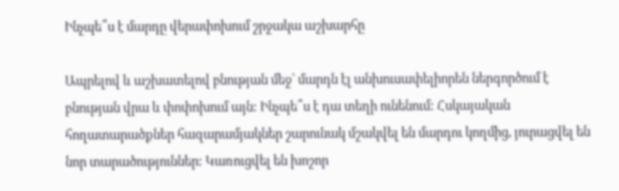Ինչպե՞ս է մարդը վերափոխում շրջակա աշխարհը

Ապրելով և աշխատելով բնության մեջ՝ մարդն էլ անխուսափելիորեն ներգործում է բնության վրա և փոփոխում այն: Ինչպե՞ս է դա տեղի ունենում: Հսկայական հողատարածքներ հազարամյակներ շարունակ մշակվել են մարդու կողմից, յուրացվել են նոր տարածություններ: Կառուցվել են խոշոր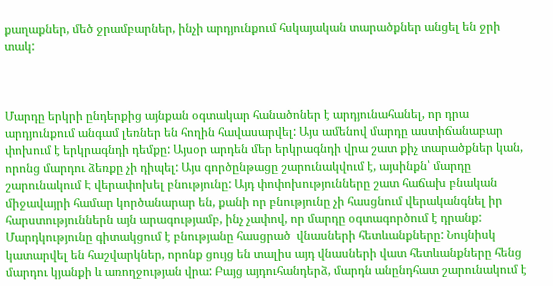քաղաքներ, մեծ ջրամբարներ, ինչի արդյունքում հսկայական տարածքներ անցել են ջրի տակ:



Մարդը երկրի ընդերքից այնքան օգտակար հանածոներ է արդյունահանել, որ դրա արդյունքում անգամ լեռներ են հողին հավասարվել: Այս ամենով մարդը աստիճանաբար փոխում է երկրագնդի դեմքը: Այսօր արդեն մեր երկրագնդի վրա շատ քիչ տարածքներ կան, որոնց մարդու ձեռքը չի դիպել: Այս գործընթացը շարունակվում է, այսինքն՝ մարդը շարունակում Է վերափոխել բնությունը: Այդ փոփոխությունները շատ հաճախ բնական միջավայրի համար կործանարար են, քանի որ բնությունը չի հասցնում վերականգնել իր հարստություններն այն արագությամբ, ինչ չափով, որ մարդը օգտագործում է դրանք: Մարդկությունը գիտակցում է բնությանը հասցրած  վնասների հետևանքները: Նույնիսկ կատարվել են հաշվարկներ, որոնք ցույց են տալիս այդ վնասների վատ հետևանքները հենց մարդու կյանքի և առողջության վրա: Բայց այդուհանդերձ, մարդն անընդհատ շարունակում է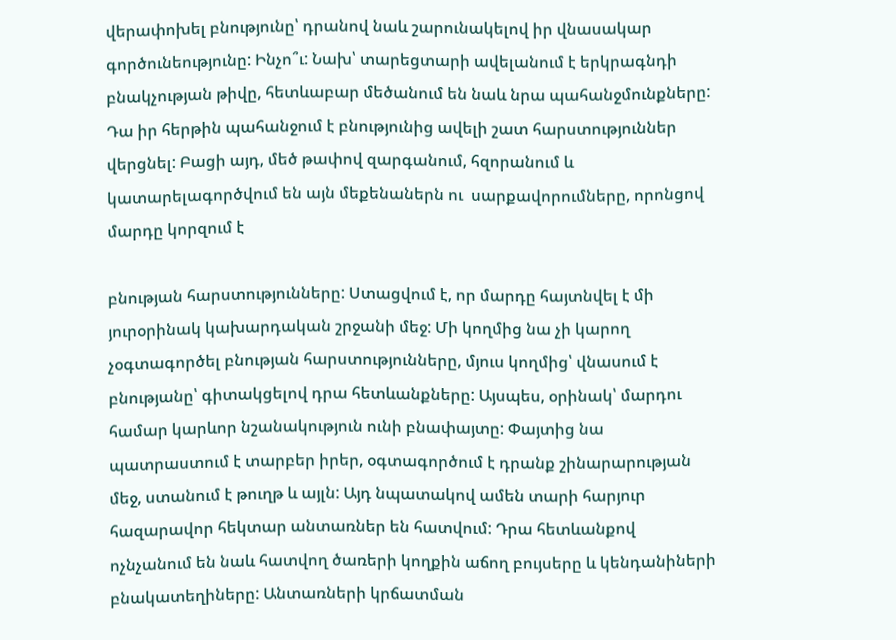վերափոխել բնությունը՝ դրանով նաև շարունակելով իր վնասակար գործունեությունը: Ինչո՞ւ: Նախ՝ տարեցտարի ավելանում է երկրագնդի բնակչության թիվը, հետևաբար մեծանում են նաև նրա պահանջմունքները: Դա իր հերթին պահանջում է բնությունից ավելի շատ հարստություններ վերցնել: Բացի այդ, մեծ թափով զարգանում, հզորանում և կատարելագործվում են այն մեքենաներն ու  սարքավորումները, որոնցով մարդը կորզում է

բնության հարստությունները: Ստացվում է, որ մարդը հայտնվել է մի յուրօրինակ կախարդական շրջանի մեջ: Մի կողմից նա չի կարող չօգտագործել բնության հարստությունները, մյուս կողմից՝ վնասում է բնությանը՝ գիտակցելով դրա հետևանքները: Այսպես, օրինակ՝ մարդու համար կարևոր նշանակություն ունի բնափայտը: Փայտից նա պատրաստում է տարբեր իրեր, օգտագործում է դրանք շինարարության մեջ, ստանում է թուղթ և այլն: Այդ նպատակով ամեն տարի հարյուր հազարավոր հեկտար անտառներ են հատվում: Դրա հետևանքով ոչնչանում են նաև հատվող ծառերի կողքին աճող բույսերը և կենդանիների բնակատեղիները: Անտառների կրճատման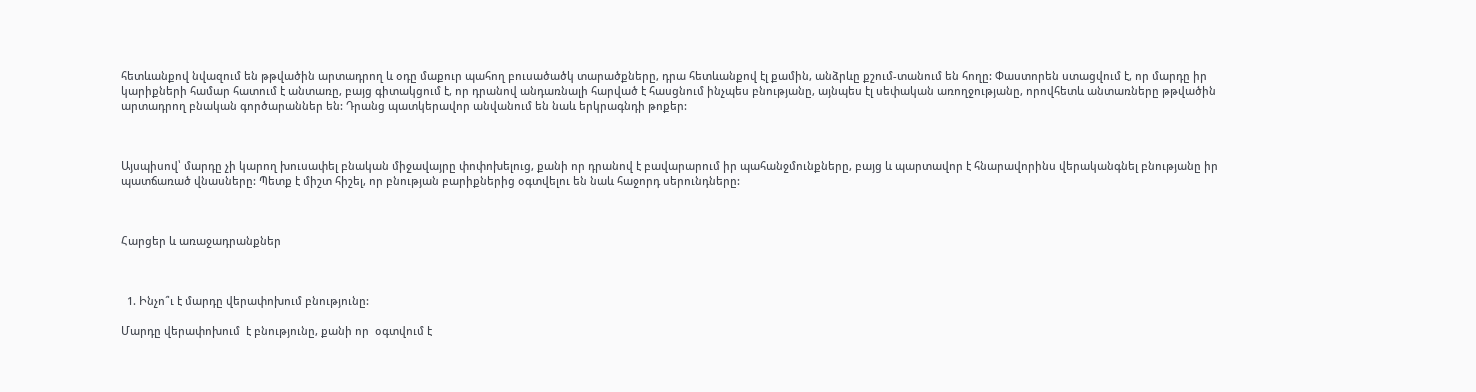հետևանքով նվազում են թթվածին արտադրող և օդը մաքուր պահող բուսածածկ տարածքները, դրա հետևանքով էլ քամին, անձրևը քշում-տանում են հողը: Փաստորեն ստացվում է, որ մարդը իր կարիքների համար հատում է անտառը, բայց գիտակցում է, որ դրանով անդառնալի հարված է հասցնում ինչպես բնությանը, այնպես էլ սեփական առողջությանը, որովհետև անտառները թթվածին արտադրող բնական գործարաններ են: Դրանց պատկերավոր անվանում են նաև երկրագնդի թոքեր:



Այսպիսով՝ մարդը չի կարող խուսափել բնական միջավայրը փոփոխելուց, քանի որ դրանով է բավարարում իր պահանջմունքները, բայց և պարտավոր է հնարավորինս վերականգնել բնությանը իր պատճառած վնասները: Պետք է միշտ հիշել, որ բնության բարիքներից օգտվելու են նաև հաջորդ սերունդները:



Հարցեր և առաջադրանքներ



  1. Ինչո՞ւ է մարդը վերափոխում բնությունը:

Մարդը վերափոխում  է բնությունը, քանի որ  օգտվում է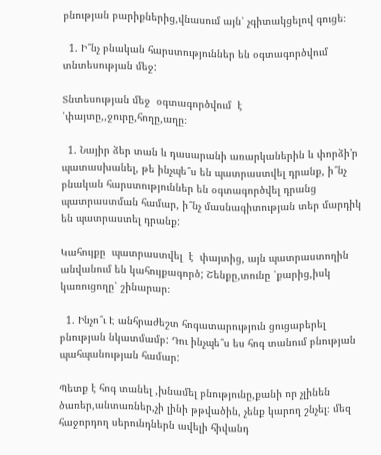բնության բարիքներից,վնասում այն՝ չգիտակցելով գուցե։

  1. Ի՞նչ բնական հարստություններ են օգտագործվում տնտեսության մեջ:

Տնտեսության մեջ  օգտագործվում  է  ՝փայտը,,ջուրը,հողը,աղը։

  1. Նայիր ձեր տան և դասարանի առարկաներին և փորձի’ր պատասխանել, թե ինչպե՞ս են պատրաստվել դրանք, ի՞նչ բնական հարստություններ են օգտագործվել դրանց պատրաստման համար, ի՞նչ մասնագիտության տեր մարդիկ են պատրաստել դրանք:

Կահույքը  պատրաստվել  է  փայտից, այն պատրաստողին անվանում են կահույքագործ; Շենքը,տունը ՝քարից,իսկ կառուցողը՝ շինարար։

  1. Ինչո՞ւ Է անհրաժեշտ հոգատարություն ցուցաբերել բնության նկատմամբ: Դու ինչպե՞ս ես հոգ տանում բնության պահպանության համար:

Պետք է հոգ տանել ,խնամել բնությունը,քանի որ չլինեն ծառեր,անտառներ,չի լինի թթվածին, չենք կարող շնչել։ մեզ հաջորդող սերունդներն ավելի հիվանդ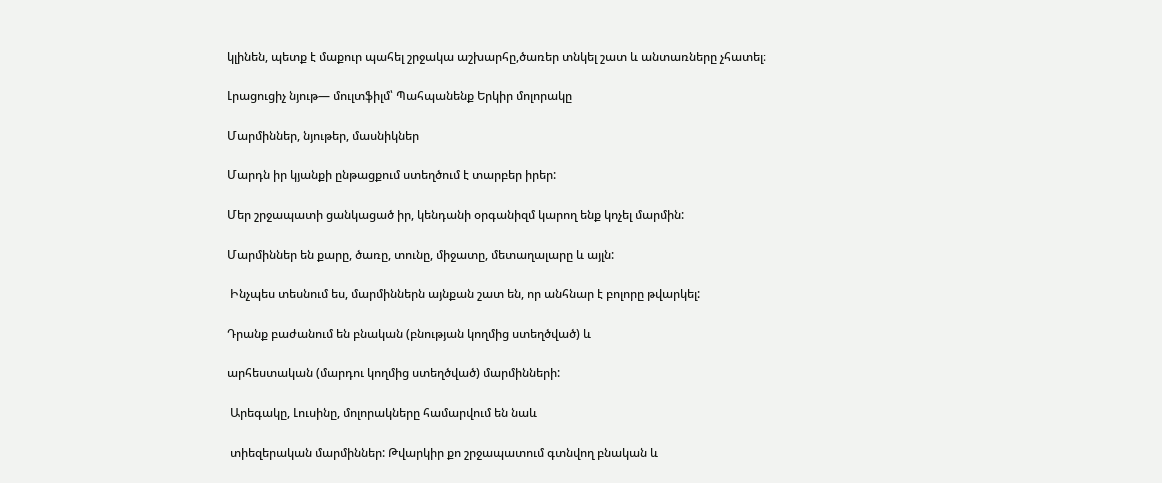կլինեն, պետք է մաքուր պահել շրջակա աշխարհը,ծառեր տնկել շատ և անտառները չհատել։

Լրացուցիչ նյութ— մուլտֆիլմ՝ Պահպանենք Երկիր մոլորակը

Մարմիններ, նյութեր, մասնիկներ

Մարդն իր կյանքի ընթացքում ստեղծում է տարբեր իրեր:

Մեր շրջապատի ցանկացած իր, կենդանի օրգանիզմ կարող ենք կոչել մարմին:

Մարմիններ են քարը, ծառը, տունը, միջատը, մետաղալարը և այլն:

 Ինչպես տեսնում ես, մարմիններն այնքան շատ են, որ անհնար է բոլորը թվարկել:

Դրանք բաժանում են բնական (բնության կողմից ստեղծված) և

արհեստական (մարդու կողմից ստեղծված) մարմինների:

 Արեգակը, Լուսինը, մոլորակները համարվում են նաև

 տիեզերական մարմիններ: Թվարկիր քո շրջապատում գտնվող բնական և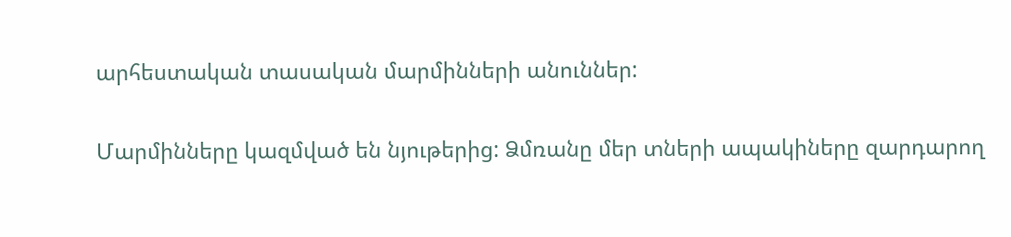արհեստական տասական մարմինների անուններ:

Մարմինները կազմված են նյութերից: Ձմռանը մեր տների ապակիները զարդարող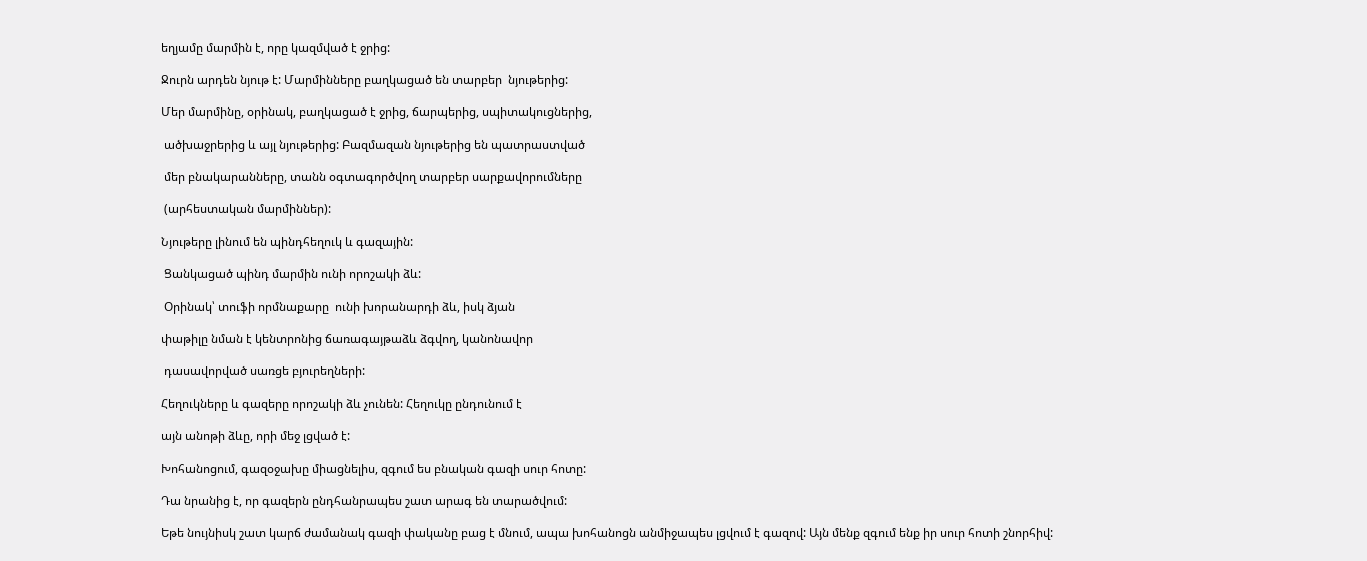եղյամը մարմին է, որը կազմված է ջրից:

Ջուրն արդեն նյութ է: Մարմինները բաղկացած են տարբեր  նյութերից:

Մեր մարմինը, օրինակ, բաղկացած է ջրից, ճարպերից, սպիտակուցներից,

 ածխաջրերից և այլ նյութերից: Բազմազան նյութերից են պատրաստված

 մեր բնակարանները, տանն օգտագործվող տարբեր սարքավորումները

 (արհեստական մարմիններ):

Նյութերը լինում են պինդհեղուկ և գազային:

 Ցանկացած պինդ մարմին ունի որոշակի ձև:

 Օրինակ՝ տուֆի որմնաքարը  ունի խորանարդի ձև, իսկ ձյան

փաթիլը նման է կենտրոնից ճառագայթաձև ձգվող, կանոնավոր

 դասավորված սառցե բյուրեղների:

Հեղուկները և գազերը որոշակի ձև չունեն: Հեղուկը ընդունում է

այն անոթի ձևը, որի մեջ լցված է:

Խոհանոցում, գազօջախը միացնելիս, զգում ես բնական գազի սուր հոտը:

Դա նրանից է, որ գազերն ընդհանրապես շատ արագ են տարածվում:

Եթե նույնիսկ շատ կարճ ժամանակ գազի փականը բաց է մնում, ապա խոհանոցն անմիջապես լցվում է գազով: Այն մենք զգում ենք իր սուր հոտի շնորհիվ: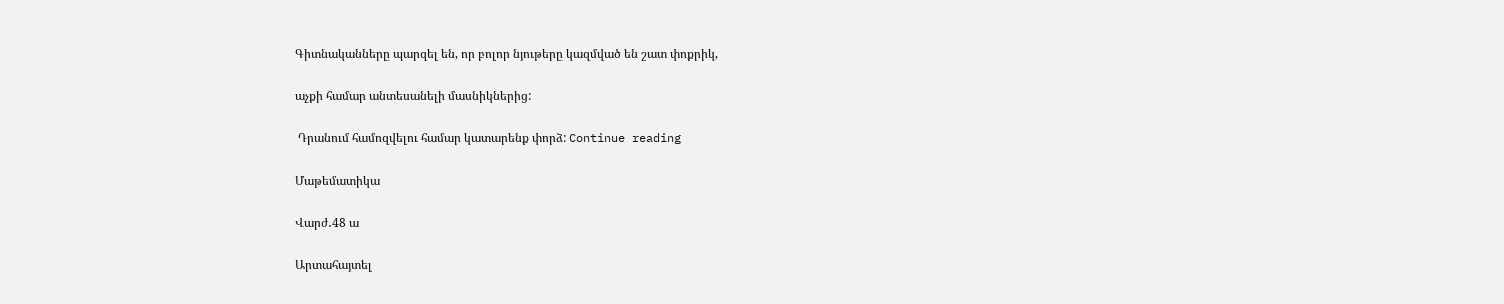Գիտնականները պարզել են, որ բոլոր նյութերը կազմված են շատ փոքրիկ,

աչքի համար անտեսանելի մասնիկներից:

 Դրանում համոզվելու համար կատարենք փորձ: Continue reading

Մաթեմատիկա

Վարժ․48 ա

Արտահայտել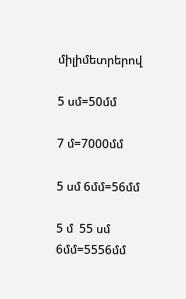միլիմետրերով

5 սմ=50մմ

7 մ=7000մմ

5 սմ 6մմ=56մմ

5 մ  55 սմ   6մմ=5556մմ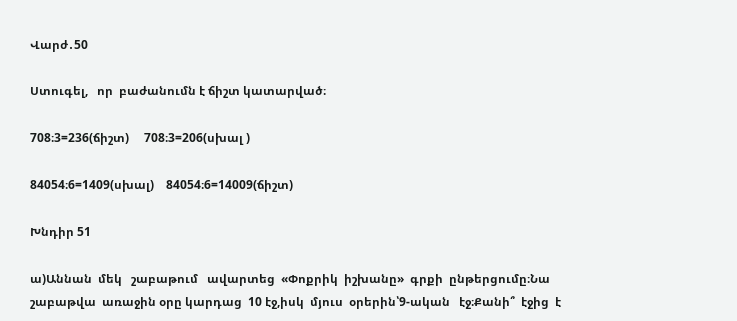Վարժ․50

Ստուգել,   որ  բաժանումն է ճիշտ կատարված։

708։3=236(ճիշտ)     708։3=206(սխալ )

84054։6=1409(սխալ)    84054։6=14009(ճիշտ)

Խնդիր 51

ա)Աննան  մեկ   շաբաթում   ավարտեց  «Փոքրիկ  իշխանը»  գրքի  ընթերցումը։Նա  շաբաթվա  առաջին օրը կարդաց  10 էջ,իսկ  մյուս  օրերին՝9-ական   էջ։Քանի՞  էջից  է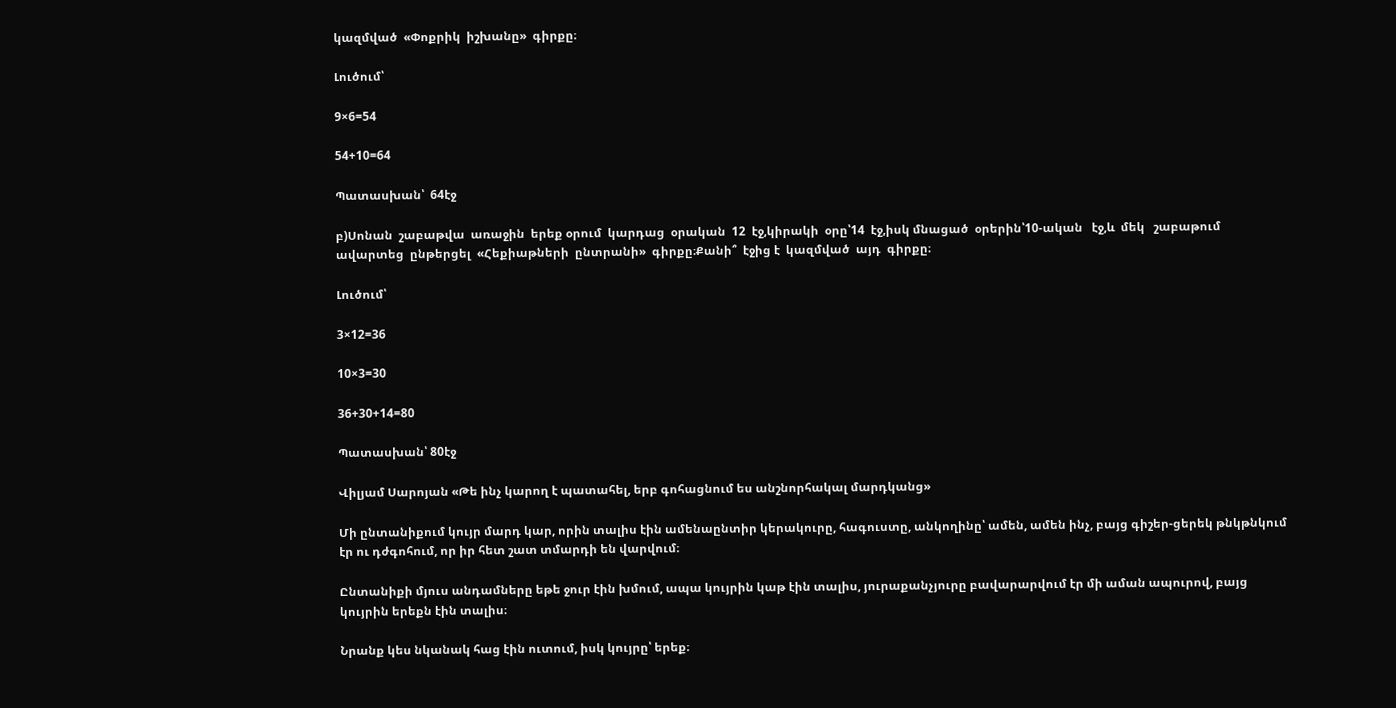կազմված  «Փոքրիկ  իշխանը»  գիրքը։

Լուծում՝

9×6=54

54+10=64

Պատասխան՝  64էջ

բ)Սոնան  շաբաթվա  առաջին  երեք օրում  կարդաց  օրական  12  էջ,կիրակի  օրը՝14  էջ,իսկ մնացած  օրերին՝10-ական   էջ,և  մեկ   շաբաթում ավարտեց  ընթերցել  «Հեքիաթների  ընտրանի»  գիրքը։Քանի՞  էջից է  կազմված  այդ  գիրքը։

Լուծում՝

3×12=36

10×3=30

36+30+14=80

Պատասխան՝ 80էջ

Վիլյամ Սարոյան «Թե ինչ կարող է պատահել, երբ գոհացնում ես անշնորհակալ մարդկանց»

Մի ընտանիքում կույր մարդ կար, որին տալիս էին ամենաընտիր կերակուրը, հագուստը, անկողինը՝ ամեն, ամեն ինչ, բայց գիշեր-ցերեկ թնկթնկում էր ու դժգոհում, որ իր հետ շատ տմարդի են վարվում։

Ընտանիքի մյուս անդամները եթե ջուր էին խմում, ապա կույրին կաթ էին տալիս, յուրաքանչյուրը բավարարվում էր մի աման ապուրով, բայց կույրին երեքն էին տալիս։

Նրանք կես նկանակ հաց էին ուտում, իսկ կույրը՝ երեք։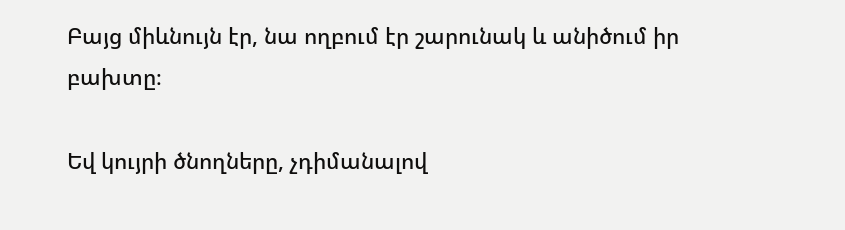Բայց միևնույն էր, նա ողբում էր շարունակ և անիծում իր բախտը։

Եվ կույրի ծնողները, չդիմանալով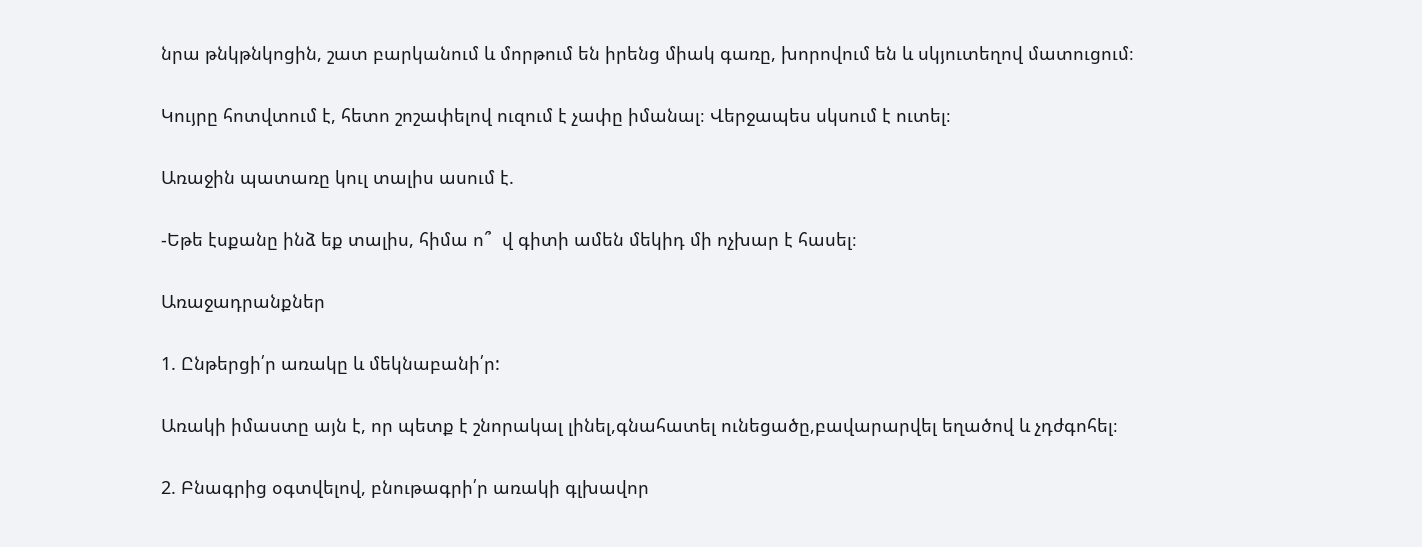նրա թնկթնկոցին, շատ բարկանում և մորթում են իրենց միակ գառը, խորովում են և սկյուտեղով մատուցում։

Կույրը հոտվտում է, հետո շոշափելով ուզում է չափը իմանալ։ Վերջապես սկսում է ուտել։

Առաջին պատառը կուլ տալիս ասում է.

-Եթե էսքանը ինձ եք տալիս, հիմա ո՞  վ գիտի ամեն մեկիդ մի ոչխար է հասել։

Առաջադրանքներ

1. Ընթերցի՛ր առակը և մեկնաբանի՛ր:

Առակի իմաստը այն է, որ պետք է շնորակալ լինել,գնահատել ունեցածը,բավարարվել եղածով և չդժգոհել։

2. Բնագրից օգտվելով, բնութագրի՛ր առակի գլխավոր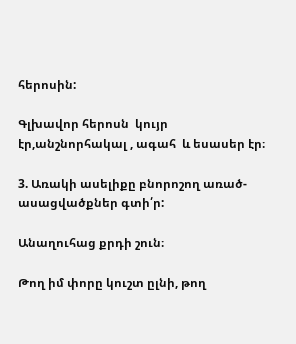հերոսին:

Գլխավոր հերոսն  կույր էր,անշնորհակալ , ագահ  և եսասեր էր։

3. Առակի ասելիքը բնորոշող առած-ասացվածքներ գտի՛ր:

Անաղուհաց քրդի շուն։

Թող իմ փորը կուշտ ըլնի, թող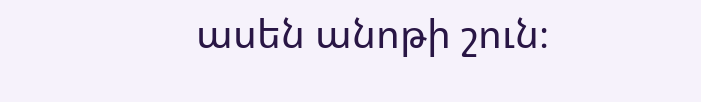ասեն անոթի շուն։